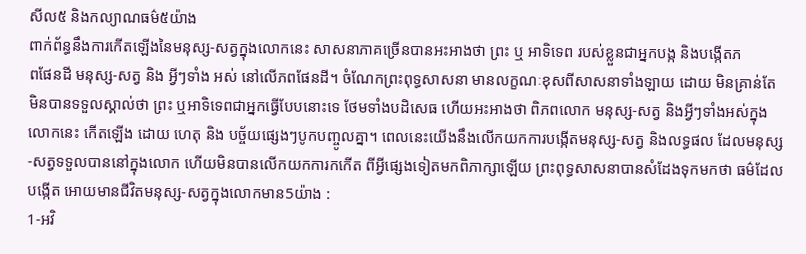សីល៥ និងកល្យាណធម៌៥យ៉ាង
ពាក់ព័ន្ធនឹងការកើតឡើងនៃមនុស្ស-សត្វក្នុងលោកនេះ សាសនាភាគច្រើនបានអះអាងថា ព្រះ ឬ អាទិទេព របស់ខ្លួនជាអ្នកបង្ក និងបង្កើតភ
ពផែនដី មនុស្ស-សត្វ និង អ្វីៗទាំង អស់ នៅលើភពផែនដី។ ចំណែកព្រះពុទ្ធសាសនា មានលក្ខណៈខុសពីសាសនាទាំងឡាយ ដោយ មិនគ្រាន់តែមិនបានទទួលស្គាល់ថា ព្រះ ឬអាទិទេពជាអ្នកធ្វើបែបនោះទេ ថែមទាំងបដិសេធ ហើយអះអាងថា ពិភពលោក មនុស្ស-សត្វ និងអ្វីៗទាំងអស់ក្នុងលោកនេះ កើតឡើង ដោយ ហេតុ និង បច្ច័យផេ្សងៗបូកបញ្ចូលគ្នា។ ពេលនេះយើងនឹងលើកយកការបង្កើតមនុស្ស-សត្វ និងលទ្ធផល ដែលមនុស្ស-សត្វទទួលបាននៅក្នុងលោក ហើយមិនបានលើកយកការកកើត ពីអ្វីផេ្សងទៀតមកពិភាក្សាឡើយ ព្រះពុទ្ធសាសនាបានសំដែងទុកមកថា ធម៌ដែលបង្កើត អោយមានជីវិតមនុស្ស-សត្វក្នុងលោកមាន5យ៉ាង :
1-អវិ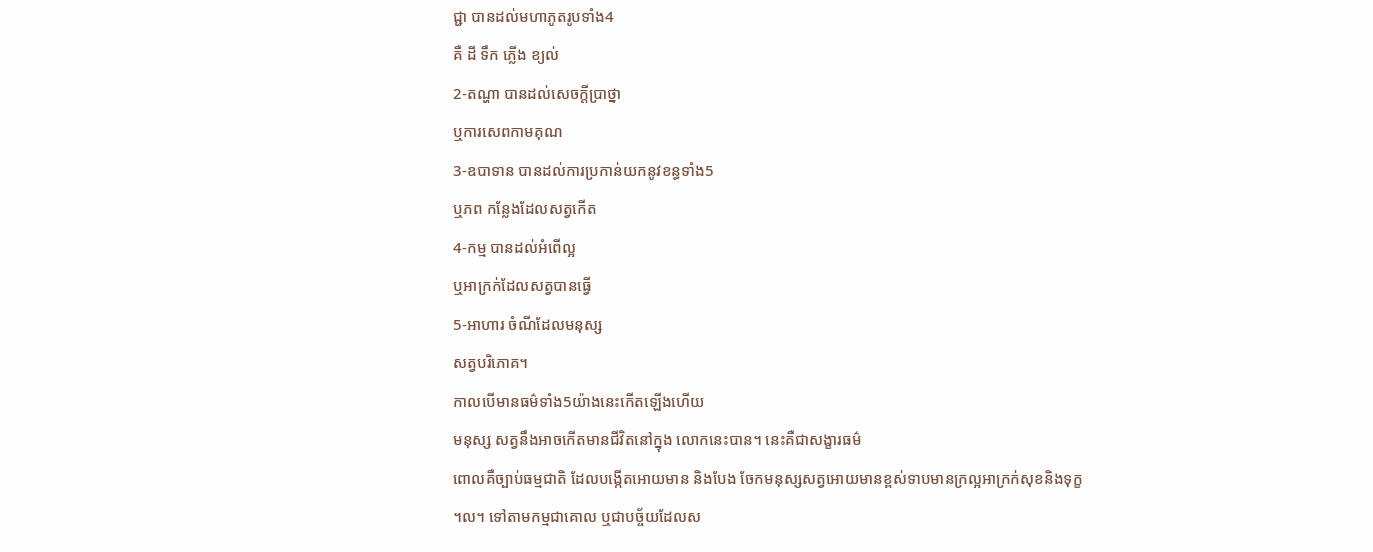ជ្ជា បានដល់មហាភូតរូបទាំង4
គឺ ដី ទឹក ភ្លើង ខ្យល់
2-តណ្ហា បានដល់សេចក្តីប្រាថ្នា
ឬការសេពកាមគុណ
3-ឧបាទាន បានដល់ការប្រកាន់យកនូវខន្ធទាំង5
ឬភព កនែ្លងដែលសត្វកើត
4-កម្ម បានដល់អំពើល្អ
ឬអាក្រក់ដែលសត្វបានធ្វើ
5-អាហារ ចំណីដែលមនុស្ស
សត្វបរិភោគ។
កាលបើមានធម៌ទាំង5យ៉ាងនេះកើតឡើងហើយ
មនុស្ស សត្វនឹងអាចកើតមានជីវិតនៅក្នុង លោកនេះបាន។ នេះគឺជាសង្ខារធម៌
ពោលគឺច្បាប់ធម្មជាតិ ដែលបង្កើតអោយមាន និងបែង ចែកមនុស្សសត្វអោយមានខ្ពស់ទាបមានក្រល្អអាក្រក់សុខនិងទុក្ខ
។ល។ ទៅតាមកម្មជាគោល ឬជាបច្ច័យដែលស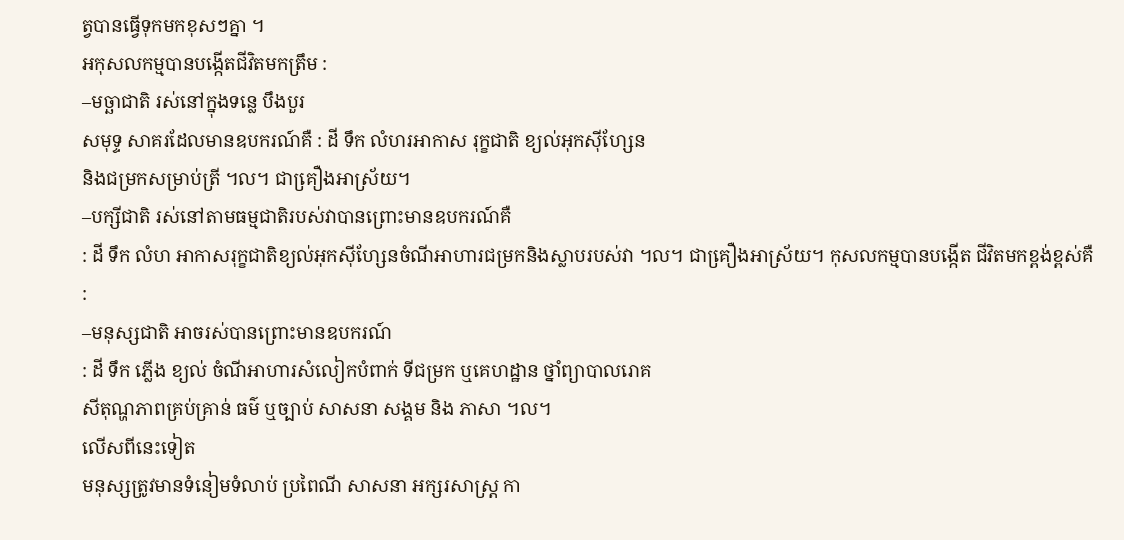ត្វបានធ្វើទុកមកខុសៗគ្នា ។
អកុសលកម្មបានបង្កើតជីវិតមកត្រឹម :
–មច្ឆាជាតិ រស់នៅក្នុងទនេ្ល បឹងបួរ
សមុទ្ទ សាគរដែលមានឧបករណ៍គឺ : ដី ទឹក លំហរអាកាស រុក្ខជាតិ ខ្យល់អុកស៊ីហ្សែន
និងជម្រកសម្រាប់ត្រី ។ល។ ជាគឿ្រងអាស្រ័យ។
–បក្សីជាតិ រស់នៅតាមធម្មជាតិរបស់វាបានព្រោះមានឧបករណ៍គឺ
: ដី ទឹក លំហ អាកាសរុក្ខជាតិខ្យល់អុកស៊ីហែ្សនចំណីអាហារជម្រកនិងស្លាបរបស់វា ។ល។ ជាគឿ្រងអាស្រ័យ។ កុសលកម្មបានបង្កើត ជីវិតមកខ្ពង់ខ្ពស់គឺ
:
–មនុស្សជាតិ អាចរស់បានព្រោះមានឧបករណ៍
: ដី ទឹក ភ្លើង ខ្យល់ ចំណីអាហារសំលៀកបំពាក់ ទីជម្រក ឬគេហដ្ឋាន ថ្នាំព្យាបាលរោគ
សីតុណ្ហភាពគ្រប់គ្រាន់ ធម៌ ឬច្បាប់ សាសនា សង្គម និង ភាសា ។ល។
លើសពីនេះទៀត
មនុស្សត្រូវមានទំនៀមទំលាប់ ប្រពៃណី សាសនា អក្សរសាស្រ្ត កា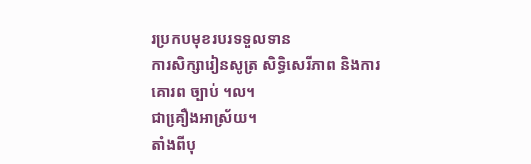រប្រកបមុខរបរទទួលទាន
ការសិក្សារៀនសូត្រ សិទ្ធិសេរីភាព និងការគោរព ច្បាប់ ។ល។
ជាគឿ្រងអាស្រ័យ។
តាំងពីបុ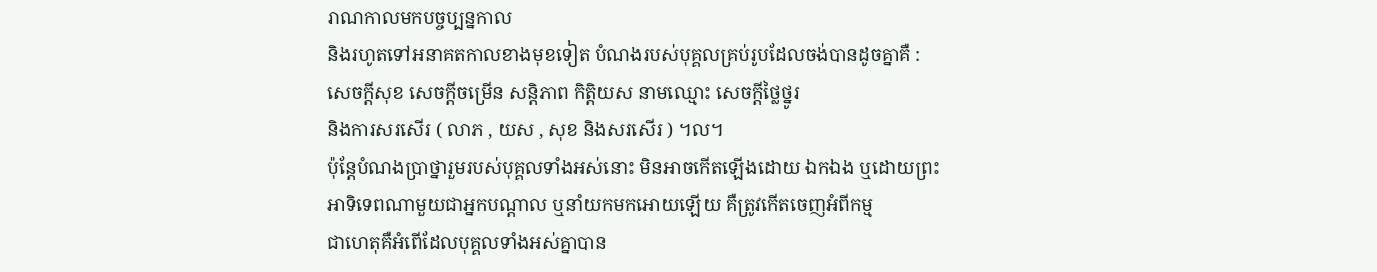រាណកាលមកបច្ចប្បន្នកាល
និងរហូតទៅអនាគតកាលខាងមុខទៀត បំណងរបស់បុគ្គលគ្រប់រូបដែលចង់បានដូចគ្នាគឺ :
សេចក្តីសុខ សេចក្តីចម្រើន សន្តិភាព កិត្តិយស នាមឈ្មោះ សេចក្តីថៃ្លថ្នូរ
និងការសរសើរ ( លាភ , យស , សុខ និងសរសើរ ) ។ល។
ប៉ុនែ្តបំណងប្រាថ្នារួមរបស់បុគ្គលទាំងអស់នោះ មិនអាចកើតឡើងដោយ ឯកឯង ឬដោយព្រះ
អាទិទេពណាមួយជាអ្នកបណ្តាល ឬនាំយកមកអោយឡើយ គឺត្រូវកើតចេញអំពីកម្ម
ជាហេតុគឺអំពើដែលបុគ្គលទាំងអស់គ្នាបាន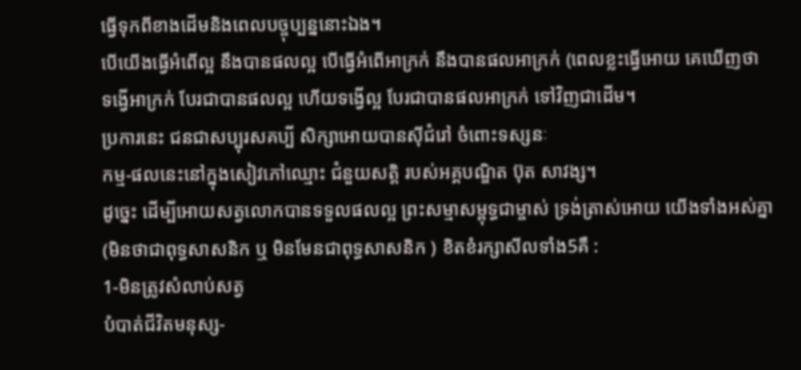ធ្វើទុកពីខាងដើមនិងពេលបច្ចុប្បន្ននោះឯង។
បើយើងធ្វើអំពើល្អ នឹងបានផលល្អ បើធ្វើអំពើអាក្រក់ នឹងបានផលអាក្រក់ (ពេលខ្លះធ្វើអោយ គេឃើញថា
ទង្វើអាក្រក់ បែរជាបានផលល្អ ហើយទង្វើល្អ បែរជាបានផលអាក្រក់ ទៅវិញជាដើម។
ប្រការនេះ ជនជាសប្បុរសគប្បី សិក្សាអោយបានស៊ីជំរៅ ចំពោះទស្សនៈ
កម្ម-ផលនេះនៅក្នុងសៀវភៅឈ្មោះ ជំនួយសត្តិ របស់អគ្គបណ្ឌិត ប៊ុត សាវង្ស។
ដូចេ្នះ ដើម្បីអោយសត្វលោកបានទទួលផលល្អ ព្រះសម្មាសម្ពុទ្ធជាម្ចាស់ ទ្រង់ត្រាស់អោយ យើងទាំងអស់គ្នា
(មិនថាជាពុទ្ធសាសនិក ឬ មិនមែនជាពុទ្ធសាសនិក ) ខិតខំរក្សាសីលទាំង5គឺ :
1-មិនត្រូវសំលាប់សត្វ
បំបាត់ជីវិតមនុស្ស-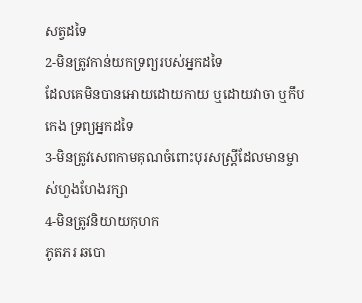សត្វដទៃ
2-មិនត្រូវកាន់យកទ្រព្យរបស់អ្នកដទៃ
ដែលគេមិនបានអោយដោយកាយ ឬដោយវាចា ឬកឹបកេង ទ្រព្យអ្នកដទៃ
3-មិនត្រូវសេពកាមគុណចំពោះបុរសស្រ្តីដែលមានម្ចាស់ហួងហែងរក្សា
4-មិនត្រូវនិយាយកុហក
ភូតភរ ឆបោ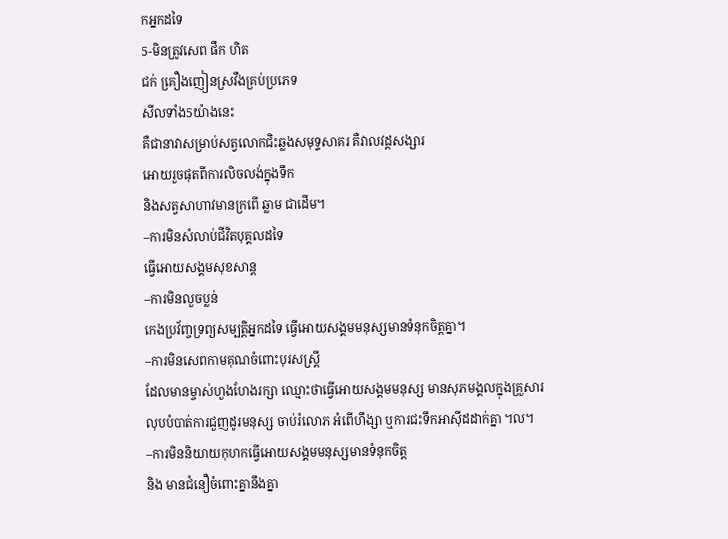កអ្នកដទៃ
5-មិនត្រូវសេព ផឹក ហិត
ជក់ គឿ្រងញៀនស្រវឹងគ្រប់ប្រភេទ
សីលទាំង5យ៉ាងនេះ
គឺជានាវាសម្រាប់សត្វលោកជិះឆ្លងសមុទ្ទសាគរ គឺវាលវដ្តសង្សារ
អោយរួចផុតពីការលិចលង់ក្នុងទឹក
និងសត្វសាហាវមានក្រពើ ឆ្លាម ជាដើម។
–ការមិនសំលាប់ជីវិតបុគ្គលដទៃ
ធ្វើអោយសង្គមសុខសាន្ត
–ការមិនលួចប្លន់
កេងប្រវ័ញ្ចទ្រព្យសម្បត្តិអ្នកដទៃ ធ្វើអោយសង្គមមនុស្សមានទំនុកចិត្តគ្នា។
–ការមិនសេពកាមគុណចំពោះបុរសស្រ្តី
ដែលមានម្ចាស់ហួងហែងរក្សា ឈ្មោះថាធ្វើអោយសង្គមមនុស្ស មានសុភមង្គលក្នុងគ្រួសារ
លុបបំបាត់ការជួញដូរមនុស្ស ចាប់រំលោភ អំពើហឹង្សា ឬការជះទឹកអាស៊ីដដាក់គ្នា ។ល។
–ការមិននិយាយកុហកធ្វើអោយសង្គមមនុស្សមានទំនុកចិត្ត
និង មានជំនឿចំពោះគ្នានឹងគ្នា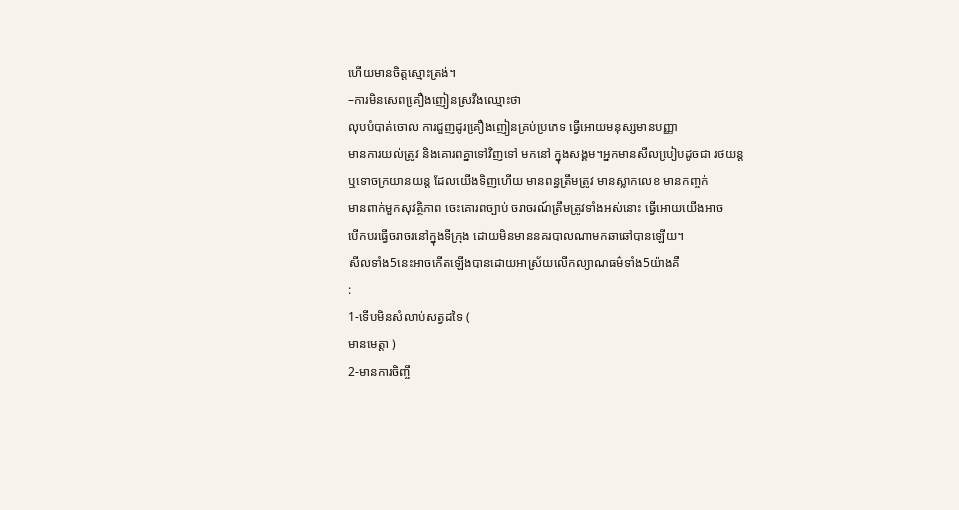ហើយមានចិត្តស្មោះត្រង់។
–ការមិនសេពគឿ្រងញៀនស្រវឹងឈ្មោះថា
លុបបំបាត់ចោល ការជួញដូរគឿ្រងញៀនគ្រប់ប្រភេទ ធ្វើអោយមនុស្សមានបញ្ញា
មានការយល់ត្រូវ និងគោរពគ្នាទៅវិញទៅ មកនៅ ក្នុងសង្គម។អ្នកមានសីលបៀ្របដូចជា រថយន្ត
ឬទោចក្រយានយន្ត ដែលយើងទិញហើយ មានពន្ធត្រឹមត្រូវ មានស្លាកលេខ មានកញ្ចក់
មានពាក់មួកសុវត្ថិភាព ចេះគោរពច្បាប់ ចរាចរណ៍ត្រឹមត្រូវទាំងអស់នោះ ធ្វើអោយយើងអាច
បើកបរធ្វើចរាចរនៅក្នុងទីក្រុង ដោយមិនមាននគរបាលណាមកឆាឆៅបានឡើយ។
សីលទាំង5នេះអាចកើតឡើងបានដោយអាស្រ័យលើកល្យាណធម៌ទាំង5យ៉ាងគឺ
:
1-ទើបមិនសំលាប់សត្វដទៃ (
មានមេត្តា )
2-មានការចិញ្ចឹ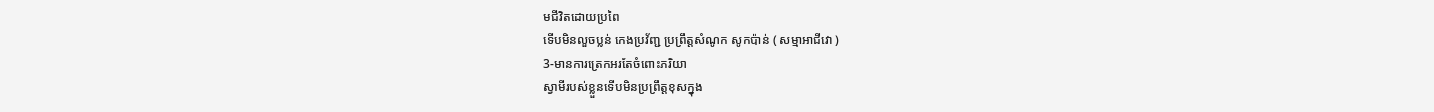មជីវិតដោយប្រពៃ
ទើបមិនលួចប្លន់ កេងប្រវ័ញ្ជ ប្រព្រឹត្តសំណូក សូកប៉ាន់ ( សម្មាអាជីវោ )
3-មានការត្រេកអរតែចំពោះភរិយា
ស្វាមីរបស់ខ្លួនទើបមិនប្រព្រឹត្តខុសក្នុង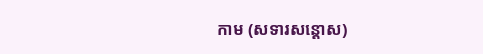កាម (សទារសន្តោស)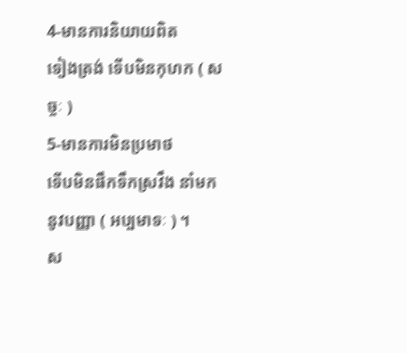4-មានការនិយាយពិត
ទៀងត្រង់ ទើបមិនកុហក ( សច្ចៈ )
5-មានការមិនប្រមាថ
ទើបមិនផឹកទឹកស្រវឹង នាំមកនូវបញ្ញា ( អប្បមាទៈ ) ។
ស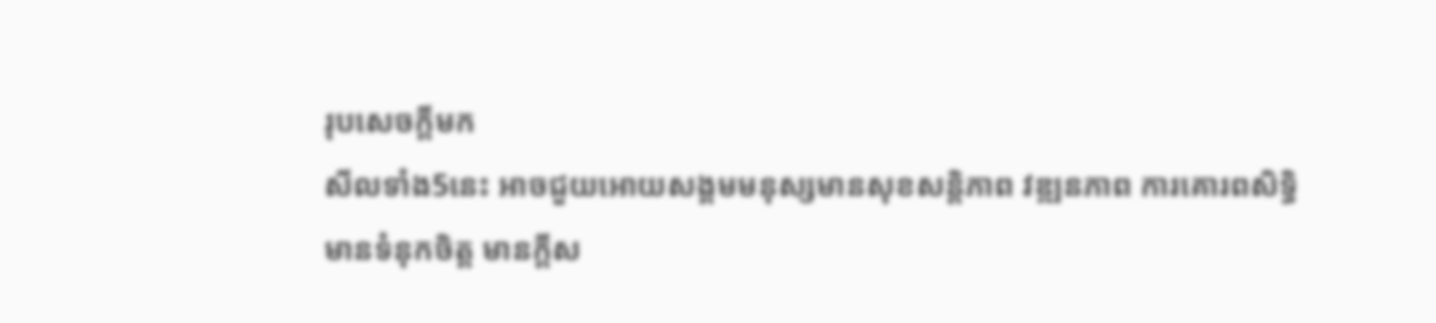រុបសេចក្តីមក
សីលទាំង5នេះ អាចជួយអោយសង្គមមនុស្សមានសុខសន្តិភាព វឌ្ឍនភាព ការគោរពសិទ្ធិ
មានទំនុកចិត្ត មានក្តីស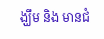ង្ឃឹម និង មានជំ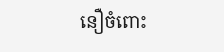នឿចំពោះ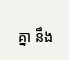គ្នា នឹង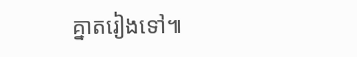គ្នាតរៀងទៅ៕